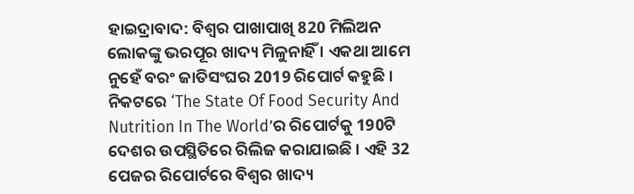ହାଇଦ୍ରାବାଦ: ବିଶ୍ବର ପାଖାପାଖି 820 ମିଲିଅନ ଲୋକଙ୍କୁ ଭରପୂର ଖାଦ୍ୟ ମିଳୁନାହିଁ । ଏକଥା ଆମେ ନୁହେଁ ବରଂ ଜାତିସଂଘର 2019 ରିପୋର୍ଟ କହୁଛି । ନିକଟରେ ‘The State Of Food Security And Nutrition In The World’ର ରିପୋର୍ଟକୁ 190ଟି ଦେଶର ଉପସ୍ଥିତିରେ ରିଲିଜ କରାଯାଇଛି । ଏହି 32 ପେଜର ରିପୋର୍ଟରେ ବିଶ୍ବର ଖାଦ୍ୟ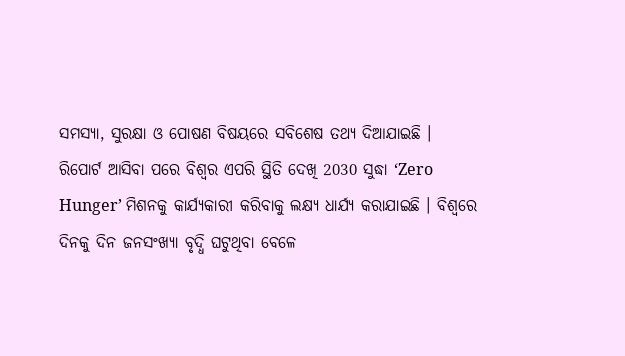ସମସ୍ୟା, ସୁରକ୍ଷା ଓ ପୋଷଣ ବିଷୟରେ ସବିଶେଷ ତଥ୍ୟ ଦିଆଯାଇଛି ।
ରିପୋର୍ଟ ଆସିବା ପରେ ବିଶ୍ବର ଏପରି ସ୍ଥିତି ଦେଖି 2030 ସୁଦ୍ଧା ‘Zero Hunger’ ମିଶନକୁ କାର୍ଯ୍ୟକାରୀ କରିବାକୁ ଲକ୍ଷ୍ୟ ଧାର୍ଯ୍ୟ କରାଯାଇଛି । ବିଶ୍ବରେ ଦିନକୁ ଦିନ ଜନସଂଖ୍ୟା ବୃଦ୍ଧି ଘଟୁଥିବା ବେଳେ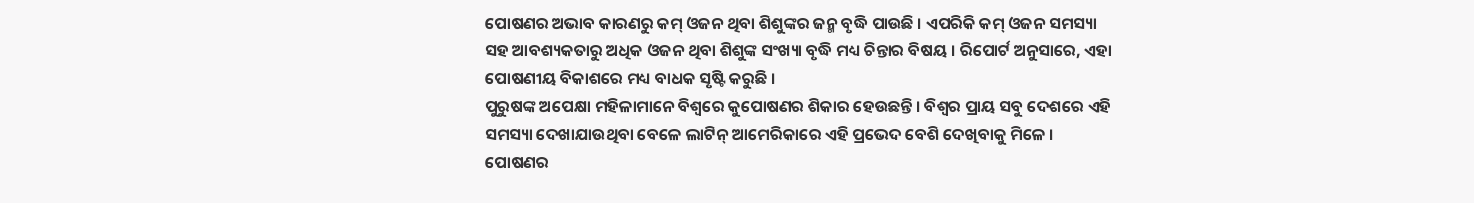ପୋଷଣର ଅଭାବ କାରଣରୁ କମ୍ ଓଜନ ଥିବା ଶିଶୁଙ୍କର ଜନ୍ମ ବୃଦ୍ଧି ପାଉଛି । ଏପରିକି କମ୍ ଓଜନ ସମସ୍ୟା ସହ ଆବଶ୍ୟକତାରୁ ଅଧିକ ଓଜନ ଥିବା ଶିଶୁଙ୍କ ସଂଖ୍ୟା ବୃଦ୍ଧି ମଧ୍ୟ ଚିନ୍ତାର ବିଷୟ । ରିପୋର୍ଟ ଅନୁସାରେ, ଏହା ପୋଷଣୀୟ ବିକାଶରେ ମଧ୍ୟ ବାଧକ ସୃଷ୍ଟି କରୁଛି ।
ପୁରୁଷଙ୍କ ଅପେକ୍ଷା ମହିଳାମାନେ ବିଶ୍ବରେ କୁପୋଷଣର ଶିକାର ହେଉଛନ୍ତି । ବିଶ୍ବର ପ୍ରାୟ ସବୁ ଦେଶରେ ଏହି ସମସ୍ୟା ଦେଖାଯାଉଥିବା ବେଳେ ଲାଟିନ୍ ଆମେରିକାରେ ଏହି ପ୍ରଭେଦ ବେଶି ଦେଖିବାକୁ ମିଳେ । ପୋଷଣର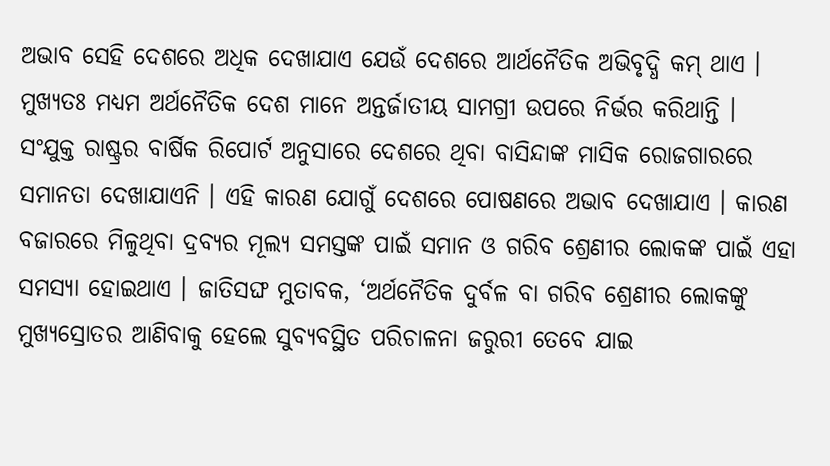ଅଭାବ ସେହି ଦେଶରେ ଅଧିକ ଦେଖାଯାଏ ଯେଉଁ ଦେଶରେ ଆର୍ଥନୈତିକ ଅଭିବୃଦ୍ଧି କମ୍ ଥାଏ । ମୁଖ୍ୟତଃ ମଧ୍ୟମ ଅର୍ଥନୈତିକ ଦେଶ ମାନେ ଅନ୍ତର୍ଜାତୀୟ ସାମଗ୍ରୀ ଉପରେ ନିର୍ଭର କରିଥାନ୍ତି ।
ସଂଯୁକ୍ତ ରାଷ୍ଟ୍ରର ବାର୍ଷିକ ରିପୋର୍ଟ ଅନୁସାରେ ଦେଶରେ ଥିବା ବାସିନ୍ଦାଙ୍କ ମାସିକ ରୋଜଗାରରେ ସମାନତା ଦେଖାଯାଏନି । ଏହି କାରଣ ଯୋଗୁଁ ଦେଶରେ ପୋଷଣରେ ଅଭାବ ଦେଖାଯାଏ । କାରଣ ବଜାରରେ ମିଳୁଥିବା ଦ୍ରବ୍ୟର ମୂଲ୍ୟ ସମସ୍ତଙ୍କ ପାଇଁ ସମାନ ଓ ଗରିବ ଶ୍ରେଣୀର ଲୋକଙ୍କ ପାଇଁ ଏହା ସମସ୍ୟା ହୋଇଥାଏ । ଜାତିସଙ୍ଘ ମୁତାବକ, ‘ଅର୍ଥନୈତିକ ଦୁର୍ବଳ ବା ଗରିବ ଶ୍ରେଣୀର ଲୋକଙ୍କୁ ମୁଖ୍ୟସ୍ରୋତର ଆଣିବାକୁ ହେଲେ ସୁବ୍ୟବସ୍ଥିତ ପରିଚାଳନା ଜରୁରୀ ତେବେ ଯାଇ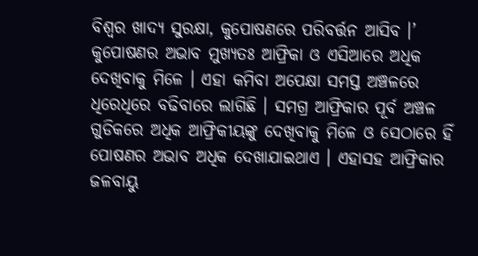ବିଶ୍ବର ଖାଦ୍ୟ ସୁରକ୍ଷା, କୁପୋଷଣରେ ପରିବର୍ତ୍ତନ ଆସିବ ।’
କୁପୋଷଣର ଅଭାବ ମୁଖ୍ୟତଃ ଆଫ୍ରିକା ଓ ଏସିଆରେ ଅଧିକ ଦେଖିବାକୁ ମିଳେ । ଏହା କମିବା ଅପେକ୍ଷା ସମସ୍ତ ଅଞ୍ଚଳରେ ଧିରେଧିରେ ବଢିବାରେ ଲାଗିଛି । ସମଗ୍ର ଆଫ୍ରିକାର ପୂର୍ବ ଅଞ୍ଚଳ ଗୁଡିକରେ ଅଧିକ ଆଫ୍ରିକୀୟଙ୍କୁ ଦେଖିବାକୁ ମିଳେ ଓ ସେଠାରେ ହିଁ ପୋଷଣର ଅଭାବ ଅଧିକ ଦେଖାଯାଇଥାଏ । ଏହାସହ ଆଫ୍ରିକାର ଜଳବାୟୁ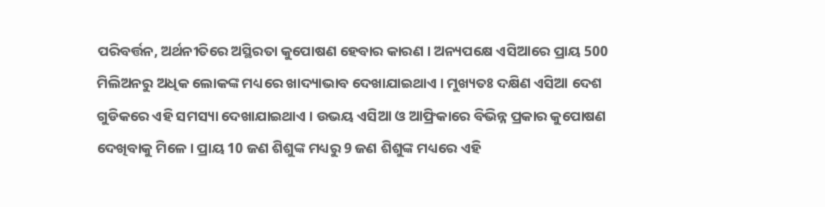ପରିବର୍ତ୍ତନ, ଅର୍ଥନୀତିରେ ଅସ୍ଥିରତା କୁପୋଷଣ ହେବାର କାରଣ । ଅନ୍ୟପକ୍ଷେ ଏସିଆରେ ପ୍ରାୟ 500 ମିଲିଅନରୁ ଅଧିକ ଲୋକଙ୍କ ମଧ୍ୟରେ ଖାଦ୍ୟାଭାବ ଦେଖାଯାଇଥାଏ । ମୁଖ୍ୟତଃ ଦକ୍ଷିଣ ଏସିଆ ଦେଶ ଗୁଡିକରେ ଏହି ସମସ୍ୟା ଦେଖାଯାଇଥାଏ । ଉଭୟ ଏସିଆ ଓ ଆଫ୍ରିକାରେ ବିଭିନ୍ନ ପ୍ରକାର କୁପୋଷଣ ଦେଖିବାକୁ ମିଳେ । ପ୍ରାୟ 10 ଜଣ ଶିଶୁଙ୍କ ମଧ୍ୟରୁ 9 ଜଣ ଶିଶୁଙ୍କ ମଧ୍ୟରେ ଏହି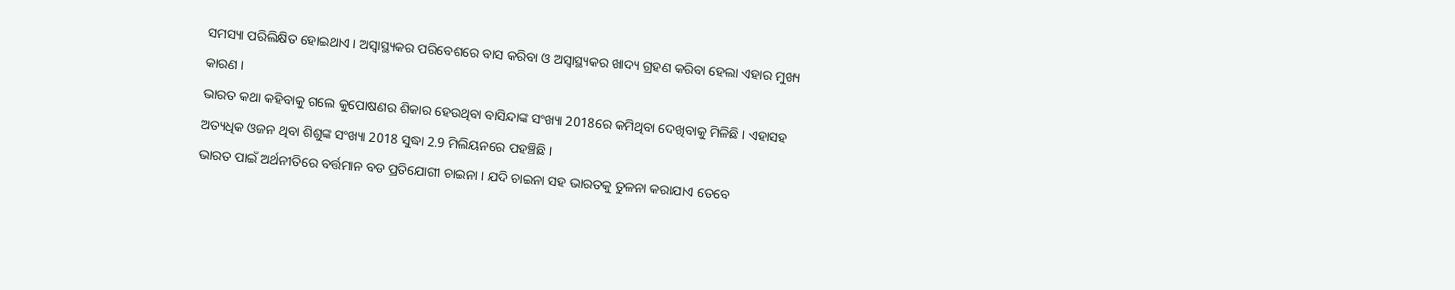ସମସ୍ୟା ପରିଲିକ୍ଷିତ ହୋଇଥାଏ । ଅସ୍ବାସ୍ଥ୍ୟକର ପରିବେଶରେ ବାସ କରିବା ଓ ଅସ୍ବାସ୍ଥ୍ୟକର ଖାଦ୍ୟ ଗ୍ରହଣ କରିବା ହେଲା ଏହାର ମୁଖ୍ୟ କାରଣ ।
ଭାରତ କଥା କହିବାକୁ ଗଲେ କୁପୋଷଣର ଶିକାର ହେଉଥିବା ବାସିନ୍ଦାଙ୍କ ସଂଖ୍ୟା 2018ରେ କମିଥିବା ଦେଖିବାକୁ ମିଳିଛି । ଏହାସହ ଅତ୍ୟଧିକ ଓଜନ ଥିବା ଶିଶୁଙ୍କ ସଂଖ୍ୟା 2018 ସୁଦ୍ଧା 2.9 ମିଲିୟନରେ ପହଞ୍ଚିଛି ।
ଭାରତ ପାଇଁ ଅର୍ଥନୀତିରେ ବର୍ତ୍ତମାନ ବଡ ପ୍ରତିଯୋଗୀ ଚାଇନା । ଯଦି ଚାଇନା ସହ ଭାରତକୁ ତୁଳନା କରାଯାଏ ତେବେ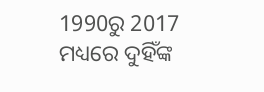1990ରୁ 2017 ମଧ୍ୟରେ ଦୁହିଁଙ୍କ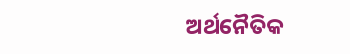ଅର୍ଥନୈତିକ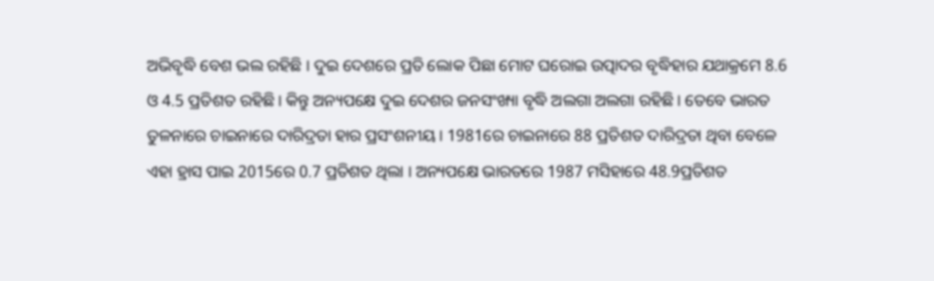ଅଭିବୃଦ୍ଧି ବେଶ ଭଲ ରହିଛି । ଦୁଇ ଦେଶରେ ପ୍ରତି ଲୋକ ପିଛା ମୋଟ ଘରୋଇ ଉତ୍ପାଦର ବୃଦ୍ଧିହାର ଯଥାକ୍ରମେ 8.6 ଓ 4.5 ପ୍ରତିଶତ ରହିଛି । କିନ୍ତୁ ଅନ୍ୟପକ୍ଷେ ଦୁଇ ଦେଶର ଜନସଂଖ୍ୟା ବୃଦ୍ଧି ଅଲଗା ଅଲଗା ରହିଛି । ତେବେ ଭାରତ ତୁଳନାରେ ଚାଇନାରେ ଦାରିଦ୍ରତା ହାର ପ୍ରସଂଶନୀୟ । 1981ରେ ଚାଇନାରେ 88 ପ୍ରତିଶତ ଦାରିଦ୍ରତା ଥିବା ବେଳେ ଏହା ହ୍ରାସ ପାଇ 2015ରେ 0.7 ପ୍ରତିଶତ ଥିଲା । ଅନ୍ୟପକ୍ଷେ ଭାରତରେ 1987 ମସିହାରେ 48.9ପ୍ରତିଶତ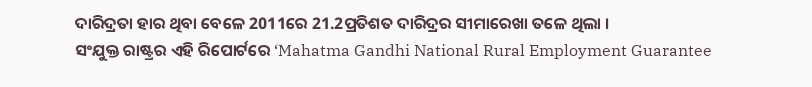ଦାରିଦ୍ରତା ହାର ଥିବା ବେଳେ 2011ରେ 21.2ପ୍ରତିଶତ ଦାରିଦ୍ରର ସୀମାରେଖା ତଳେ ଥିଲା ।
ସଂଯୁକ୍ତ ରାଷ୍ଟ୍ରର ଏହି ରିପୋର୍ଟରେ ‘Mahatma Gandhi National Rural Employment Guarantee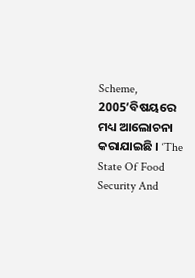Scheme, 2005’ବିଷୟରେ ମଧ୍ୟ ଆଲୋଚନା କରାଯାଇଛି । ‘The State Of Food Security And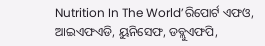Nutrition In The World’ରିପୋର୍ଟ ଏଫଓ, ଆଇଏଫଏଡି, ୟୁନିସେଫ, ଡବ୍ଲୁଏଫପି,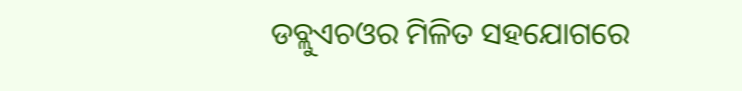ଡବ୍ଲୁଏଚଓର ମିଳିତ ସହଯୋଗରେ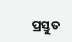ପ୍ରସ୍ତୁତ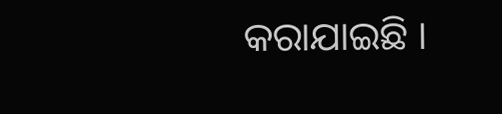କରାଯାଇଛି ।